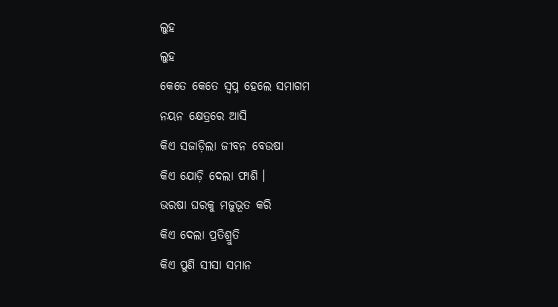ଲୁହ
ଲୁହ
କେତେ କେତେ ସ୍ଵପ୍ନ ହେଲେ ସମାଗମ
ନୟନ କ୍ଷେତ୍ରରେ ଆସି
କିଏ ସଜାଡ଼ିଲା ଜୀବନ ବେଉଷା
କିଏ ଯୋଡ଼ି ଦେଲା ଫାଶି ।
ଭରଷା ଘରକୁ ମଜୁଭୂତ କରି
କିଏ ଦେଲା ପ୍ରତିଶ୍ରୁତି
କିଏ ପୁଣି ସୀସା ସମାନ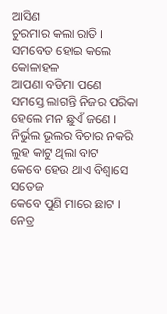ଆସିଣ
ଚୁରମାର କଲା ରାତି ।
ସମବେତ ହୋଇ କଲେ କୋଳାହଳ
ଆପଣା ବଡିମା ପଣେ
ସମସ୍ତେ ଲାଗନ୍ତି ନିଜର ପରିକା
ହେଲେ ମନ ଛୁଏଁ ଜଣେ ।
ନିର୍ଭୁଲ ଭୂଲର ବିଚାର ନକରି
ଲୁହ କାଟୁ ଥିଲା ବାଟ
କେବେ ହେଉ ଥାଏ ବିଶ୍ଵାସେ ସତେଜ
କେବେ ପୁଣି ମାରେ ଛାଟ ।
ନେତ୍ର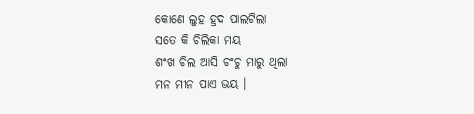କୋଣେ ଲୁହ ହ୍ରଦ ପାଲଟିଲା
ସତେ କି ଚିଲିକା ମୟ
ଶଂଖ ଚିଲ ଆସି ଚଂଚୁ ମାରୁ ଥିଲା
ମନ ମୀନ ପାଏ ଭୟ ।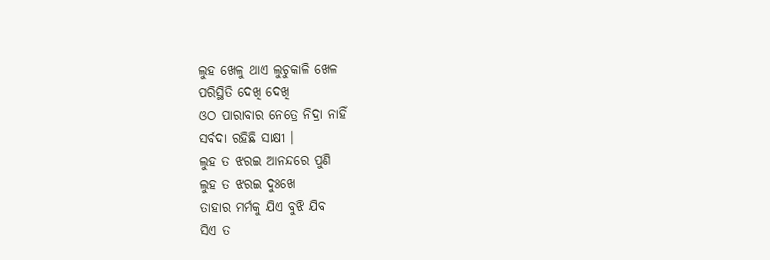ଲୁହ ଖେଳୁ ଥାଏ ଲୁଚୁକାଳି ଖେଳ
ପରିସ୍ଥିତି ଦେଖି ଦେଖି
ଓଠ ପାରାବାର ନେତ୍ରେ ନିଦ୍ରା ନାହିଁ
ସର୍ବଦା ରହିଛି ସାକ୍ଷୀ ।
ଲୁହ ତ ଝରଇ ଆନନ୍ଦରେ ପୁଣି
ଲୁହ ତ ଝରଇ ଦୁଃଖେ
ତାହାର ମର୍ମକୁ ଯିଏ ବୁଝି ଯିବ
ସିଏ ତ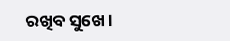ରଖିବ ସୁଖେ ।